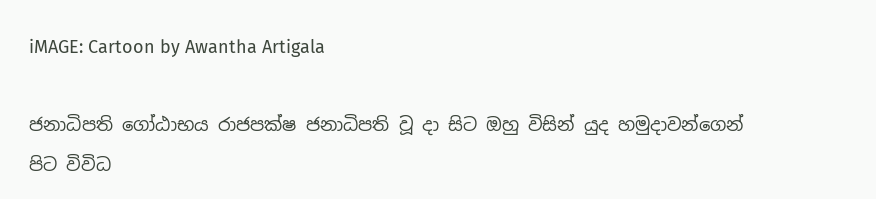iMAGE: Cartoon by Awantha Artigala

ජනාධිපති ගෝඨාභය රාජපක්ෂ ජනාධිපති වූ දා සිට ඔහු විසින් යුද හමුදාවන්ගෙන් පිට විවිධ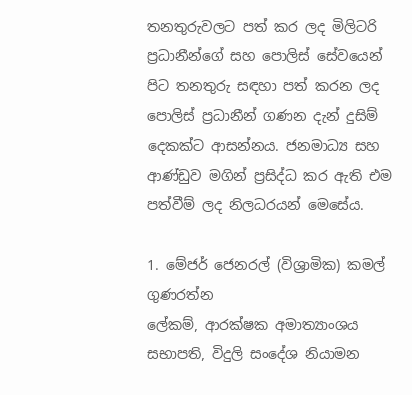තනතුරුවලට පත් කර ලද මිලිටරි ප්‍රධානීන්ගේ සහ පොලිස් සේවයෙන් පිට තනතුරු සඳහා පත් කරන ලද පොලිස් ප්‍රධානීන් ගණන දැන් දුසිම් දෙකක්ට ආසන්නය. ජනමාධ්‍ය සහ ආණ්ඩුව මගින් ප්‍රසිද්ධ කර ඇති එම පත්වීම් ලද නිලධරයන් මෙසේය.

1. මේජර් ජෙනරල් (විශ්‍රාමික) කමල් ගුණරත්න
ලේකම්, ආරක්ෂක අමාත්‍යාංශය
සභාපති, විදුලි සංදේශ නියාමන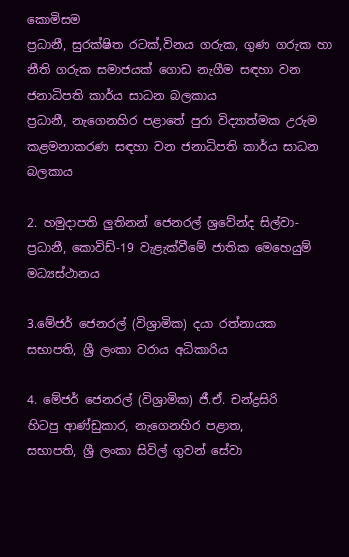කොමිසම
ප්‍රධානී, සුරක්ෂිත රටක්,විනය ගරුක, ගුණ ගරුක හා නීති ගරුක සමාජයක් ගොඩ නැගීම සඳහා වන ජනාධිපති කාර්ය සාධන බලකාය
ප්‍රධානී, නැගෙනහිර පළාතේ පුරා විද්‍යාත්මක උරුම කළමනාකරණ සඳහා වන ජනාධිපති කාර්ය සාධන බලකාය

2. හමුදාපති ලුතිනන් ජෙනරල් ශ්‍රවේන්ද සිල්වා- ප්‍රධානී, කොවිඩ්-19 වැළැක්වීමේ ජාතික මෙහෙයුම් මධ්‍යස්ථානය

3.මේජර් ජෙනරල් (විශ්‍රාමික) දයා රත්නායක
සභාපති, ශ්‍රී ලංකා වරාය අධිකාරිය

4. මේජර් ජෙනරල් (විශ්‍රාමික) ජී.ඒ. චන්ද්‍රසිරි
හිටපු ආණ්ඩුකාර, නැගෙනහිර පළාත,
සභාපති, ශ්‍රී ලංකා සිවිල් ගුවන් සේවා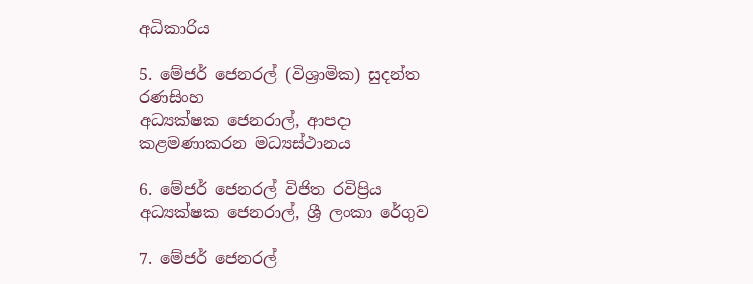අධිකාරිය

5. මේජර් ජෙනරල් (විශ්‍රාමික) සුදන්ත රණසිංහ
අධ්‍යක්ෂක ජෙනරාල්, ආපදා කළමණාකරන මධ්‍යස්ථානය

6. මේජර් ජෙනරල් විජිත රවිප්‍රිය
අධ්‍යක්ෂක ජෙනරාල්, ශ්‍රී ලංකා රේගුව

7. මේජර් ජෙනරල්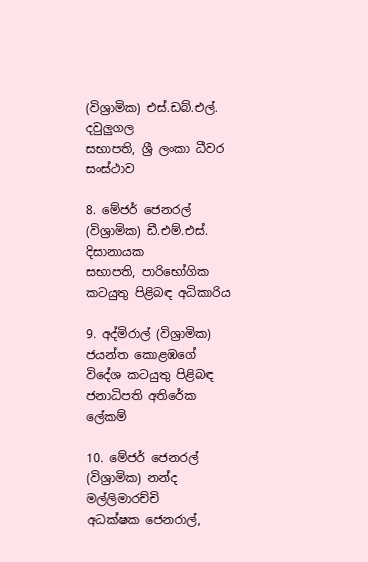(විශ්‍රාමික) එස්.ඩබ්.එල්. දවුලුගල
සභාපති, ශ්‍රී ලංකා ධීවර සංස්ථාව

8. මේජර් ජෙනරල් (විශ්‍රාමික) ඩී.එම්.එස්. දිසානායක
සභාපති, පාරිභෝගික කටයුතු පිළිබඳ අධිකාරිය

9. අද්මිරාල් (විශ්‍රාමික) ජයන්ත කොළඹගේ
විදේශ කටයුතු පිළිබඳ ජනාධිපති අතිරේක ලේකම්

10. මේජර් ජෙනරල් (විශ්‍රාමික) නන්ද මල්ලිමාරච්චි
අධක්ෂක ජෙනරාල්,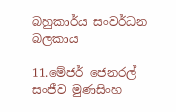බහුකාර්ය සංවර්ධන බලකාය

11.මේජර් ජෙනරල් සංජීව මුණසිංහ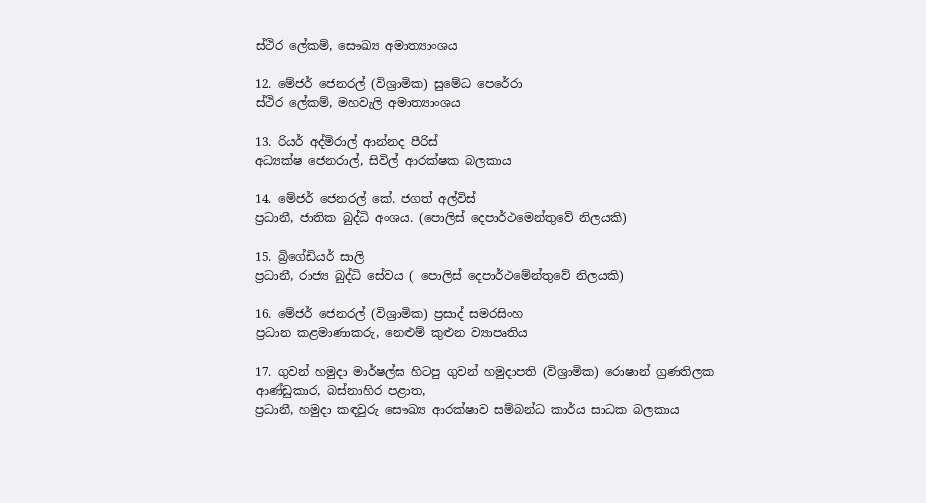ස්ථිර ලේකම්, සෞඛ්‍ය අමාත්‍යාංශය

12. මේජර් ජෙනරල් (විශ්‍රාමික) සුමේධ පෙරේරා
ස්ථිර ලේකම්, මහවැලි අමාත්‍යාංශය

13. රියර් අද්මිරාල් ආන්නද පීරිස්
අධ්‍යක්ෂ ජෙනරාල්, සිවිල් ආරක්ෂක බලකාය

14. මේජර් ජෙනරල් කේ. ජගත් අල්විස්
ප්‍රධානී, ජාතික බුද්ධි අංශය. (පොලිස් දෙපාර්ථමෙන්තුවේ නිලයකි)

15. බ්‍රිගේඩියර් සාලි
ප්‍රධානී, රාජ්‍ය බුද්ධි සේවය ( පොලිස් දෙපාර්ථමේන්තුවේ නිලයකි)

16. මේජර් ජෙනරල් (විශ්‍රාමික) ප්‍රසාද් සමරසිංහ
ප්‍රධාන කළමාණාකරු, නෙළුම් කුළුන ව්‍යාපෘතිය

17. ගුවන් හමුදා මාර්ෂල්ඝ හිටපු ගුවන් හමුදාපති (විශ්‍රාමික) රොෂාන් ග්‍රණතිලක
ආණ්ඩුකාර, බස්නාහිර පළාත,
ප්‍රධානී, හමුදා කඳවුරු සෞඛ්‍ය ආරක්ෂාව සම්බන්ධ කාර්ය සාධක බලකාය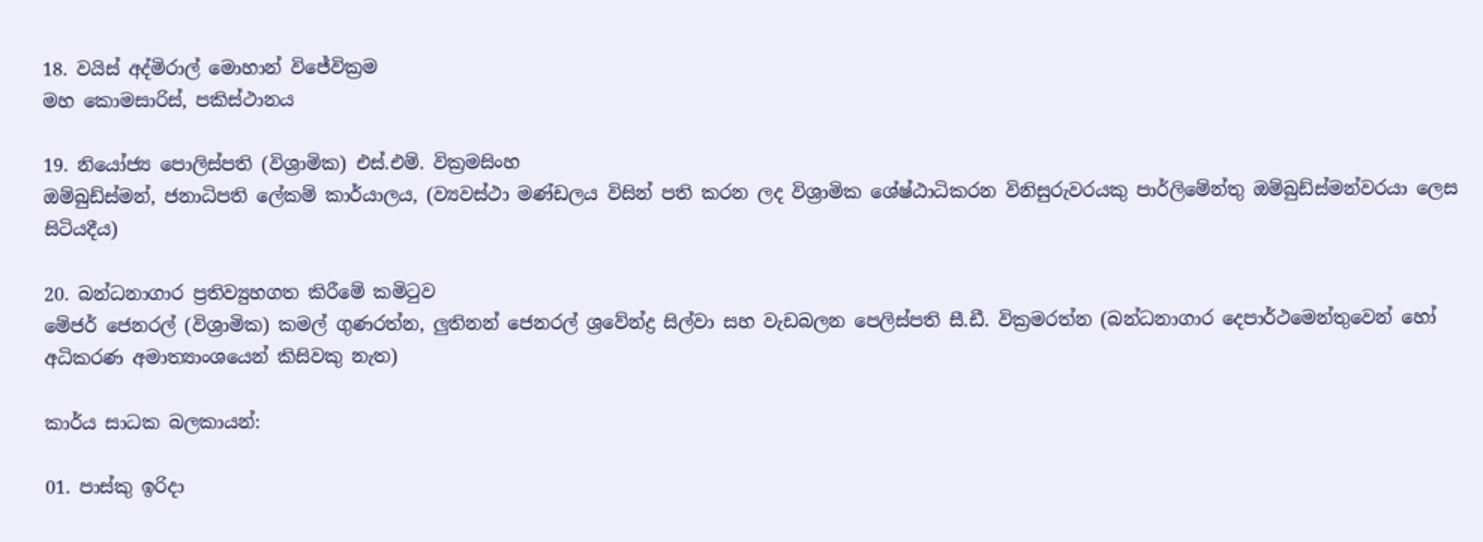18. වයිස් අද්මිරාල් මොහාන් විජේවික්‍රම
මහ කොමසාරිස්, පකිස්ථානය

19. නියෝජ්‍ය පොලිස්පති (විශ්‍රාමික) එස්.එම්. වික්‍රමසිංහ
ඔම්බුඩ්ස්මන්, ජනාධිපති ලේකම් කාර්යාලය, (ව්‍යවස්ථා මණ්ඩලය විසින් පති කරන ලද විශ්‍රාමික ශේෂ්ඨාධිකරන විනිසුරුවරයකු පාර්ලිමේන්තු ඔම්බුඩ්ස්මන්වරයා ලෙස සිටියදීය)

20. බන්ධනාගාර ප්‍රතිව්‍යුහගත කිරීමේ කමිටුව
මේජර් ජෙනරල් (විශ්‍රාමික) කමල් ගුණරත්න, ලුතිනන් ජෙනරල් ශ්‍රවේන්ද්‍ර සිල්වා සහ වැඩබලන පෙලිස්පති සී.ඩී. වික්‍රමරත්න (බන්ධනාගාර දෙපාර්ථමෙන්තුවෙන් හෝ අධිකරණ අමාත්‍යාංශයෙන් කිසිවකු නැත)

කාර්ය සාධක බලකායන්:

01. පාස්කු ඉරිදා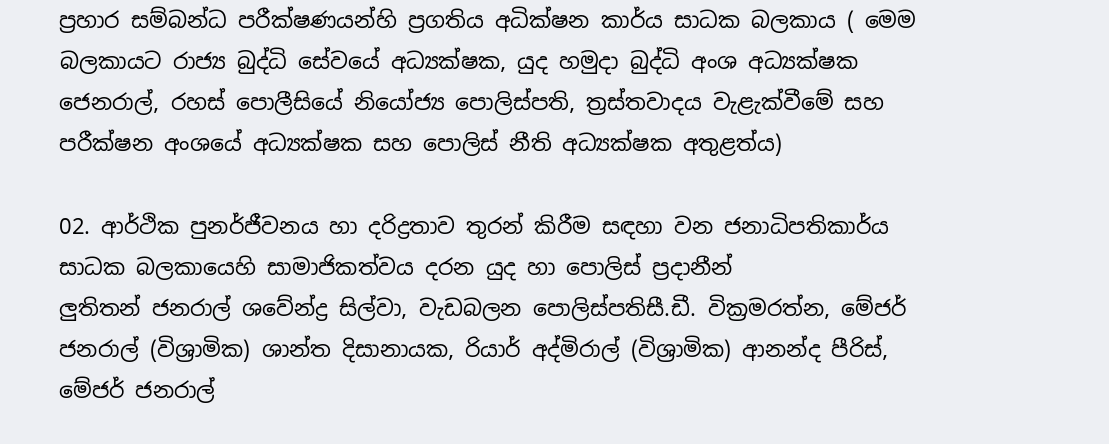ප්‍රහාර සම්බන්ධ පරීක්ෂණයන්හි ප්‍රගතිය අධික්ෂන කාර්ය සාධක බලකාය ( මෙම බලකායට රාජ්‍ය බුද්ධි සේවයේ අධ්‍යක්ෂක, යුද හමුදා බුද්ධි අංශ අධ්‍යක්ෂක ජෙනරාල්, රහස් පොලීසියේ නියෝජ්‍ය පොලිස්පති, ත්‍රස්තවාදය වැළැක්වීමේ සහ පරීක්ෂන අංශයේ අධ්‍යක්ෂක සහ පොලිස් නීති අධ්‍යක්ෂක අතුළත්ය)

02. ආර්ථික පුනර්ජීවනය හා දරිද්‍රතාව තුරන් කිරීම සඳහා වන ජනාධිපතිකාර්ය සාධක බලකායෙහි සාමාජිකත්වය දරන යුද හා පොලිස් ප්‍රදානීන්
ලුතිතන් ජනරාල් ශවේන්ද්‍ර සිල්වා, වැඩබලන පොලිස්පතිසී.ඩී. වික්‍රමරත්න, මේජර් ජනරාල් (විශ්‍රාමික) ශාන්ත දිසානායක, රියාර් අද්මිරාල් (විශ්‍රාමික) ආනන්ද පීරිස්, මේජර් ජනරාල්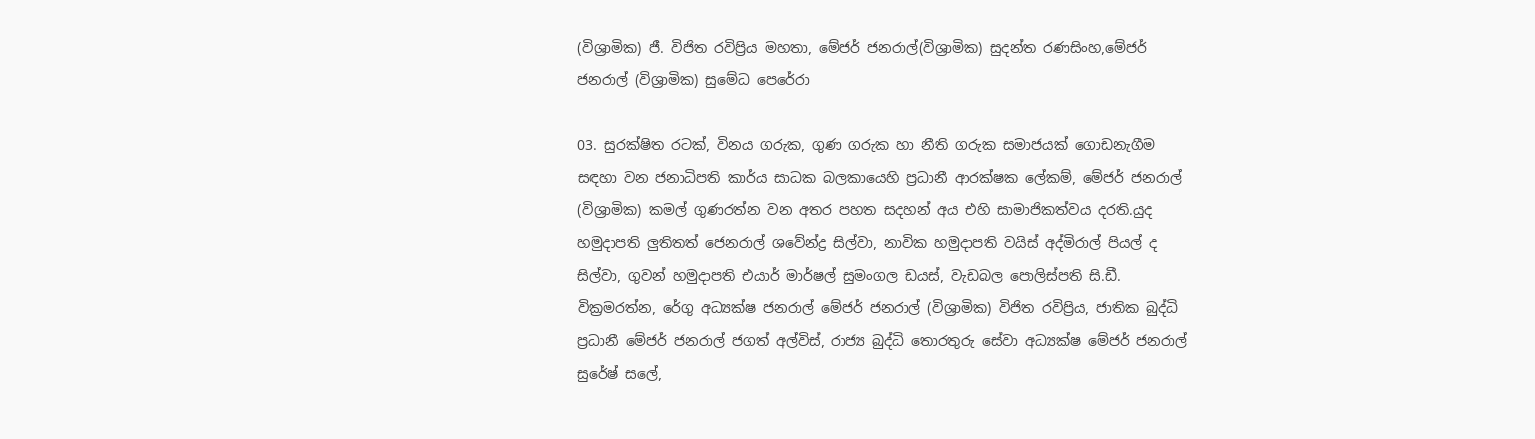(විශ්‍රාමික) ජී. විජිත රවිප්‍රිය මහතා, මේජර් ජනරාල්(විශ්‍රාමික) සුදන්ත රණසිංහ,මේජර් ජනරාල් (විශ්‍රාමික) සුමේධ පෙරේරා

03. සුරක්ෂිත රටක්, විනය ගරුක, ගුණ ගරුක හා නීති ගරුක සමාජයක් ගොඩනැගීම සඳහා වන ජනාධිපති කාර්ය සාධක බලකායෙහි ප්‍රධානී ආරක්ෂක ලේකම්, මේජර් ජනරාල් (විශ්‍රාමික) කමල් ගුණරත්න වන අතර පහත සදහන් අය එහි සාමාජිකත්වය දරති.යුද හමුදාපති ලුතිතත් ජෙනරාල් ශවේන්ද්‍ර සිල්වා, නාවික හමුදාපති වයිස් අද්මිරාල් පියල් ද සිල්වා, ගුවන් හමුදාපති එයාර් මාර්ෂල් සුමංගල ඩයස්, වැඩබල පොලිස්පති සි.ඩී. වික්‍රමරත්න, රේගු අධ්‍යක්ෂ ජනරාල් මේජර් ජනරාල් (විශ්‍රාමික) විජිත රවිප්‍රිය, ජාතික බුද්ධි ප්‍රධානී මේජර් ජනරාල් ජගත් අල්විස්, රාජ්‍ය බුද්ධි තොරතුරු සේවා අධ්‍යක්ෂ මේජර් ජනරාල් සුරේෂ් සලේ,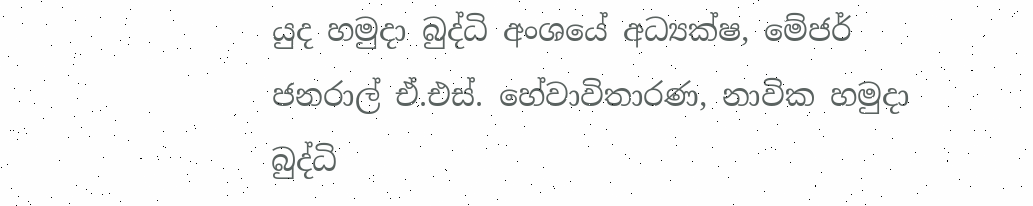යුද හමුදා බුද්ධි අංශයේ අධ්‍යක්ෂ, මේජර් ජනරාල් ඒ.එස්. හේවාවිතාරණ, නාවික හමුදා බුද්ධි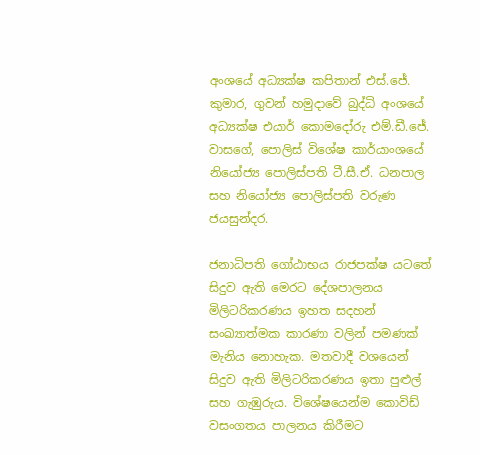අංශයේ අධ්‍යක්ෂ කපිතාන් එස්.ජේ. කුමාර, ගුවන් හමුදාවේ බුද්ධි අංශයේ අධ්‍යක්ෂ එයාර් කොමදෝරු එම්.ඩී.ජේ. වාසගේ, පොලිස් විශේෂ කාර්යාංශයේ නියෝජ්‍ය පොලිස්පති ටී.සී.ඒ. ධනපාල සහ නියෝජ්‍ය පොලිස්පති වරුණ ජයසුන්දර.

ජනාධිපති ගෝඨාභය රාජපක්ෂ යටතේ සිදුව ඇති මෙරට දේශපාලනය මිලිටරිකරණය ඉහත සදහන් සංඛ්‍යාත්මක කාරණා වලින් පමණක් මැනිය නොහැක. මතවාදී වශයෙන් සිදුව ඇති මිලිටරිකරණය ඉතා පුළුල් සහ ගැඹුරුය. විශේෂයෙන්ම කොවිඩ් වසංගතය පාලනය කිරීමට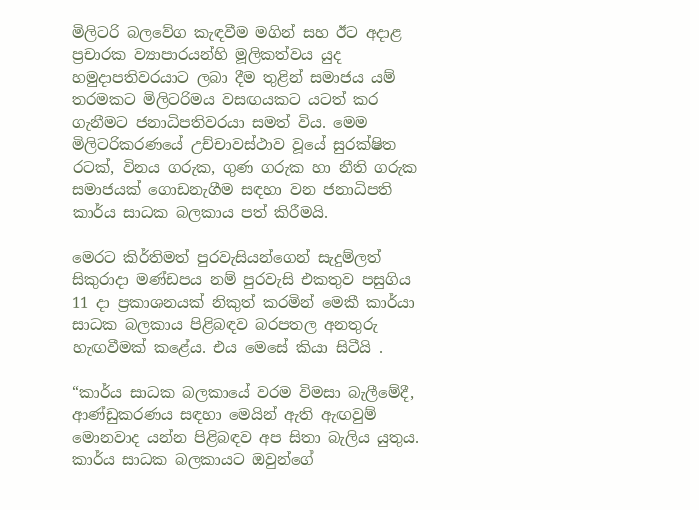මිලිටරි බලවේග කැඳවීම මගින් සහ ඊට අදාළ ප්‍රචාරක ව්‍යාපාරයන්හි මූලිකත්වය යුද හමුදාපතිවරයාට ලබා දීම තුළින් සමාජය යම් තරමකට මිලිටරිමය වසඟයකට යටත් කර ගැනීමට ජනාධිපතිවරයා සමත් විය. මෙම මිලිටරිකරණයේ උච්චාවස්ථාව වූයේ සුරක්ෂිත රටක්, විනය ගරුක, ගුණ ගරුක හා නීති ගරුක සමාජයක් ගොඩනැගීම සඳහා වන ජනාධිපති කාර්ය සාධක බලකාය පත් කිරීමයි.

මෙරට කිර්තිමත් පුරවැසියන්ගෙන් සැදුම්ලත් සිකුරාදා මණ්ඩපය නම් පුරවැසි එකතුව පසුගිය 11 දා ප්‍රකාශනයක් නිකුත් කරමින් මෙකී කාර්යා සාධක බලකාය පිළිබඳව බරපතල අනතුරු හැඟවීමක් කළේය. එය මෙසේ කියා සිටීයි .

“කාර්ය සාධක බලකායේ වරම විමසා බැලීමේදී, ආණ්ඩුකරණය සඳහා මෙයින් ඇති ඇඟවුම් මොනවාද යන්න පිළිබඳව අප සිතා බැලිය යුතුය. කාර්ය සාධක බලකායට ඔවුන්ගේ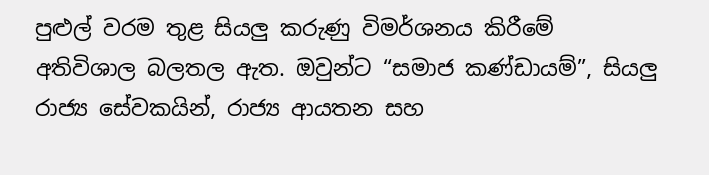පුළුල් වරම තුළ සියලු කරුණු විමර්ශනය කිරීමේ අතිවිශාල බලතල ඇත. ඔවුන්ට “සමාජ කණ්ඩායම්”, සියලු රාජ්‍ය සේවකයින්, රාජ්‍ය ආයතන සහ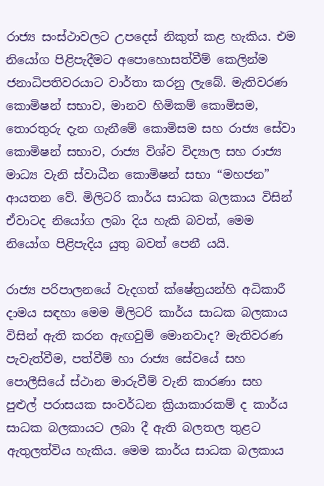රාජ්‍ය සංස්ථාවලට උපදෙස් නිකුත් කළ හැකිය. එම නියෝග පිළිපැදීමට අපොහොසත්වීම් කෙලින්ම ජනාධිපතිවරයාට වාර්තා කරනු ලැබේ. මැතිවරණ කොමිෂන් සභාව, මානව හිමිකම් කොමිසම, තොරතුරු දැන ගැනීමේ කොමිසම සහ රාජ්‍ය සේවා කොමිෂන් සභාව, රාජ්‍ය විශ්ව විද්‍යාල සහ රාජ්‍ය මාධ්‍ය වැනි ස්වාධීන කොමිෂන් සභා “මහජන” ආයතන වේ. මිලිටරි කාර්ය සාධක බලකාය විසින් ඒවාටද නියෝග ලබා දිය හැකි බවත්, මෙම නියෝග පිළිපැදිය යුතු බවත් පෙනී යයි.

රාජ්‍ය පරිපාලනයේ වැදගත් ක්ෂේත්‍රයන්හි අධිකාරී දාමය සඳහා මෙම මිලිටරි කාර්ය සාධක බලකාය විසින් ඇති කරන ඇඟවුම් මොනවාද? මැතිවරණ පැවැත්වීම, පත්වීම් හා රාජ්‍ය සේවයේ සහ පොලීසියේ ස්ථාන මාරුවීම් වැනි කාරණා සහ පුළුල් පරාසයක සංවර්ධන ක්‍රියාකාරකම් ද කාර්ය සාධක බලකායට ලබා දී ඇති බලතල තුළට ඇතුලත්විය හැකිය. මෙම කාර්ය සාධක බලකාය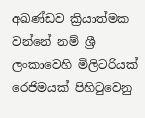අඛණ්ඩව ක්‍රියාත්මක වන්නේ නම් ශ්‍රී ලංකාවෙහි මිලිටරියක් රෙජිමයක් පිහිටුවෙනු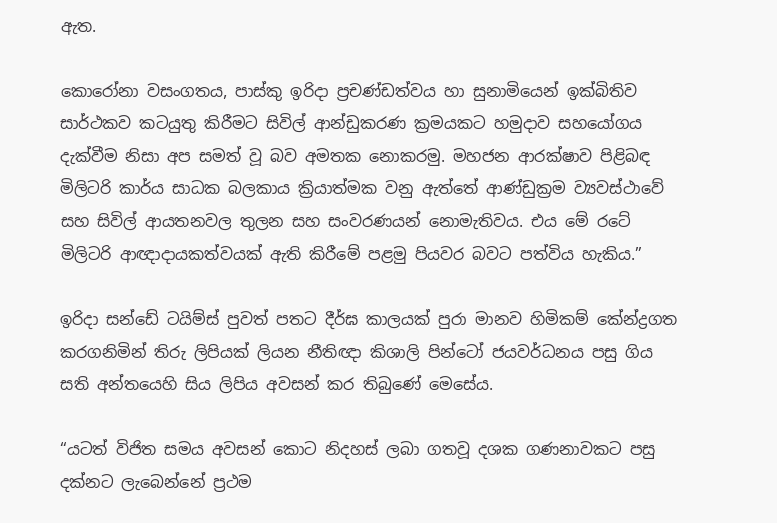ඇත.

කොරෝනා වසංගතය, පාස්කු ඉරිදා ප්‍රචණ්ඩත්වය හා සුනාමියෙන් ඉක්බිතිව සාර්ථකව කටයුතු කිරීමට සිවිල් ආන්ඩුකරණ ක්‍රමයකට හමුදාව සහයෝගය දැක්වීම නිසා අප සමත් වූ බව අමතක නොකරමු. මහජන ආරක්ෂාව පිළිබඳ මිලිටරි කාර්ය සාධක බලකාය ක්‍රියාත්මක වනු ඇත්තේ ආණ්ඩුක්‍රම ව්‍යවස්ථාවේ සහ සිවිල් ආයතනවල තුලන සහ සංවරණයන් නොමැතිවය. එය මේ රටේ මිලිටරි ආඥාදායකත්වයක් ඇති කිරීමේ පළමු පියවර බවට පත්විය හැකිය.”

ඉරිදා සන්ඩේ ටයිම්ස් පුවත් පතට දීර්ඝ කාලයක් පුරා මානව හිමිකම් කේන්ද්‍රගත කරගනිමින් තිරු ලිපියක් ලියන නීතිඥා කිශාලි පින්ටෝ ජයවර්ධනය පසු ගිය සති අන්තයෙහි සිය ලිපිය අවසන් කර තිබුණේ මෙසේය.

“යටත් විජිත සමය අවසන් කොට නිදහස් ලබා ගතවූ දශක ගණනාවකට පසු දක්නට ලැබෙන්නේ ප්‍රථම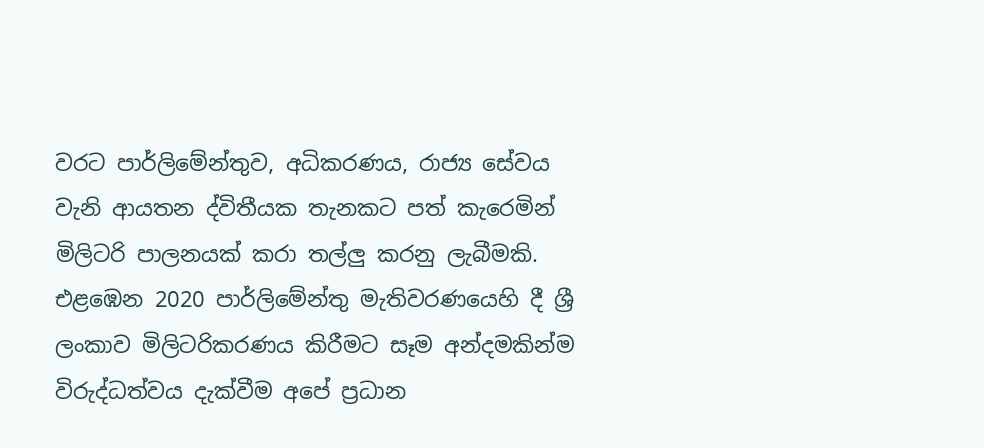වරට පාර්ලිමේන්තුව, අධිකරණය, රාජ්‍ය සේවය වැනි ආයතන ද්විතීයක තැනකට පත් කැරෙමින් මිලිටරි පාලනයක් කරා තල්ලු කරනු ලැබීමකි. එළඹෙන 2020 පාර්ලිමේන්තු මැතිවරණයෙහි දී ශ්‍රී ලංකාව මිලිටරිකරණය කිරීමට සෑම අන්දමකින්ම විරුද්ධත්වය දැක්වීම අපේ ප්‍රධාන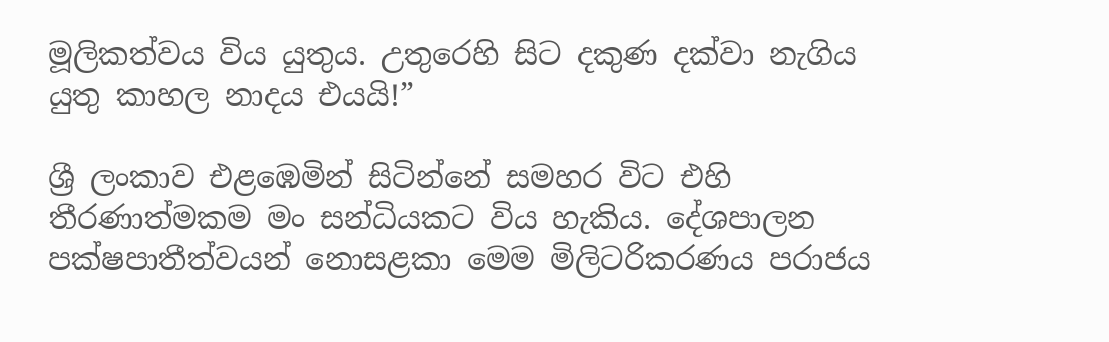මූලිකත්වය විය යුතුය. උතුරෙහි සිට දකුණ දක්වා නැගිය යුතු කාහල නාදය එයයි!”

ශ්‍රී ලංකාව එළඹෙමින් සිටින්නේ සමහර විට එහි තීරණාත්මකම මං සන්ධියකට විය හැකිය. දේශපාලන පක්ෂපාතීත්වයන් නොසළකා මෙම මිලිටරිකරණය පරාජය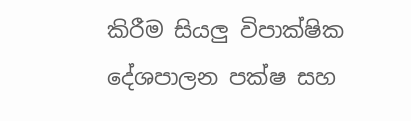කිරීම සියලු විපාක්ෂික දේශපාලන පක්ෂ සහ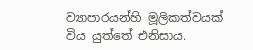ව්‍යාපාරයන්හි මූලිකත්වයක් විය යුත්තේ එනිසාය.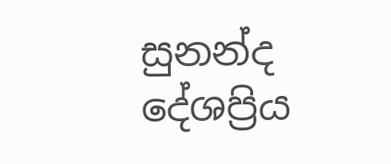සුනන්ද දේශප්‍රිය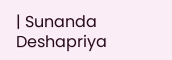| Sunanda Deshapriya